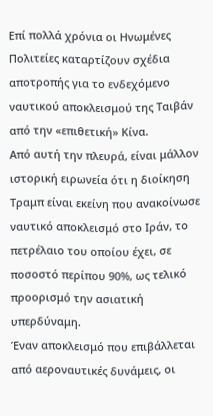Επί πολλά χρόνια οι Ηνωμένες Πολιτείες καταρτίζουν σχέδια αποτροπής για το ενδεχόμενο ναυτικού αποκλεισμού της Ταιβάν από την «επιθετική» Κίνα.
Από αυτή την πλευρά, είναι μάλλον ιστορική ειρωνεία ότι η διοίκηση Τραμπ είναι εκείνη που ανακοίνωσε ναυτικό αποκλεισμό στο Ιράν, το πετρέλαιο του οποίου έχει, σε ποσοστό περίπου 90%, ως τελικό προορισμό την ασιατική υπερδύναμη.
Έναν αποκλεισμό που επιβάλλεται από αεροναυτικές δυνάμεις, οι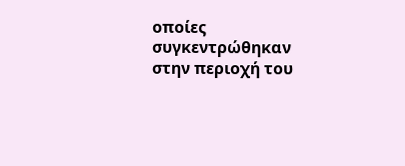οποίες συγκεντρώθηκαν στην περιοχή του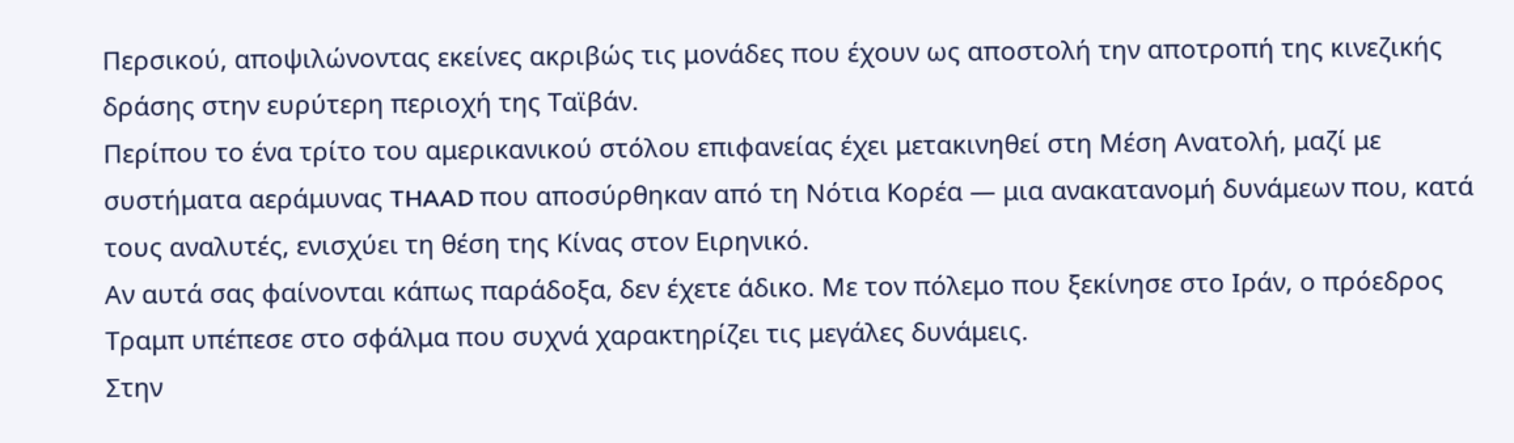Περσικού, αποψιλώνοντας εκείνες ακριβώς τις μονάδες που έχουν ως αποστολή την αποτροπή της κινεζικής δράσης στην ευρύτερη περιοχή της Ταϊβάν.
Περίπου το ένα τρίτο του αμερικανικού στόλου επιφανείας έχει μετακινηθεί στη Μέση Ανατολή, μαζί με συστήματα αεράμυνας THAAD που αποσύρθηκαν από τη Νότια Κορέα — μια ανακατανομή δυνάμεων που, κατά τους αναλυτές, ενισχύει τη θέση της Κίνας στον Ειρηνικό.
Αν αυτά σας φαίνονται κάπως παράδοξα, δεν έχετε άδικο. Με τον πόλεμο που ξεκίνησε στο Ιράν, ο πρόεδρος Τραμπ υπέπεσε στο σφάλμα που συχνά χαρακτηρίζει τις μεγάλες δυνάμεις.
Στην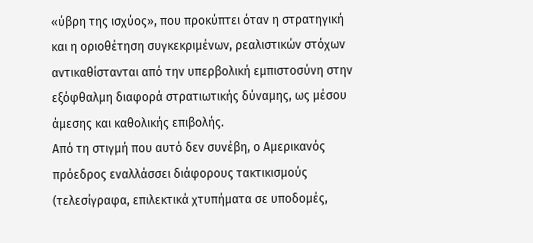«ύβρη της ισχύος», που προκύπτει όταν η στρατηγική και η οριοθέτηση συγκεκριμένων, ρεαλιστικών στόχων αντικαθίστανται από την υπερβολική εμπιστοσύνη στην εξόφθαλμη διαφορά στρατιωτικής δύναμης, ως μέσου άμεσης και καθολικής επιβολής.
Από τη στιγμή που αυτό δεν συνέβη, ο Αμερικανός πρόεδρος εναλλάσσει διάφορους τακτικισμούς (τελεσίγραφα, επιλεκτικά χτυπήματα σε υποδομές,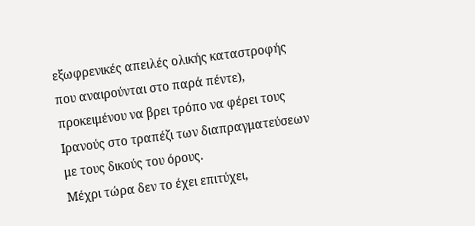εξωφρενικές απειλές ολικής καταστροφής που αναιρούνται στο παρά πέντε), προκειμένου να βρει τρόπο να φέρει τους Ιρανούς στο τραπέζι των διαπραγματεύσεων με τους δικούς του όρους.
Μέχρι τώρα δεν το έχει επιτύχει,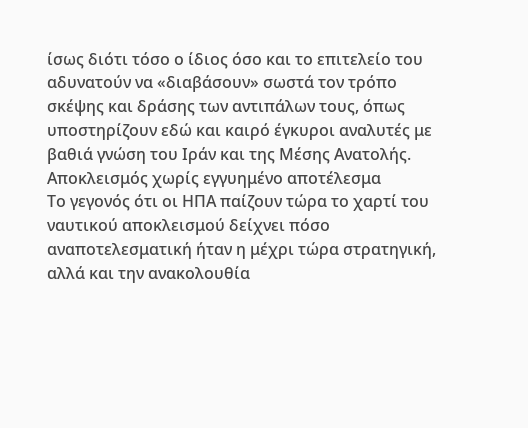ίσως διότι τόσο ο ίδιος όσο και το επιτελείο του αδυνατούν να «διαβάσουν» σωστά τον τρόπο σκέψης και δράσης των αντιπάλων τους, όπως υποστηρίζουν εδώ και καιρό έγκυροι αναλυτές με βαθιά γνώση του Ιράν και της Μέσης Ανατολής.
Αποκλεισμός χωρίς εγγυημένο αποτέλεσμα
Το γεγονός ότι οι ΗΠΑ παίζουν τώρα το χαρτί του ναυτικού αποκλεισμού δείχνει πόσο αναποτελεσματική ήταν η μέχρι τώρα στρατηγική, αλλά και την ανακολουθία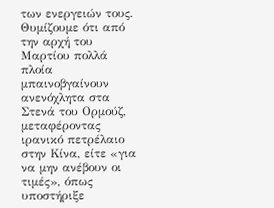των ενεργειών τους.
Θυμίζουμε ότι από την αρχή του Μαρτίου πολλά πλοία μπαινοβγαίνουν ανενόχλητα στα Στενά του Ορμούζ, μεταφέροντας ιρανικό πετρέλαιο στην Κίνα, είτε «για να μην ανέβουν οι τιμές», όπως υποστήριξε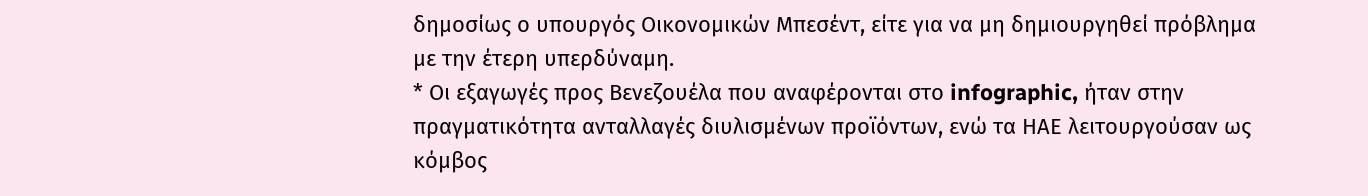δημοσίως ο υπουργός Οικονομικών Μπεσέντ, είτε για να μη δημιουργηθεί πρόβλημα με την έτερη υπερδύναμη.
* Οι εξαγωγές προς Βενεζουέλα που αναφέρονται στο infographic, ήταν στην πραγματικότητα ανταλλαγές διυλισμένων προϊόντων, ενώ τα ΗΑΕ λειτουργούσαν ως κόμβος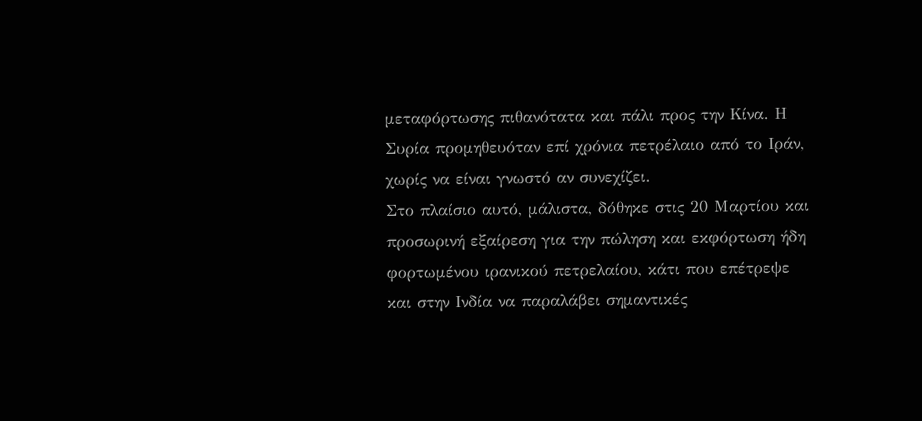μεταφόρτωσης πιθανότατα και πάλι προς την Κίνα. Η Συρία προμηθευόταν επί χρόνια πετρέλαιο από το Ιράν, χωρίς να είναι γνωστό αν συνεχίζει.
Στο πλαίσιο αυτό, μάλιστα, δόθηκε στις 20 Μαρτίου και προσωρινή εξαίρεση για την πώληση και εκφόρτωση ήδη φορτωμένου ιρανικού πετρελαίου, κάτι που επέτρεψε και στην Ινδία να παραλάβει σημαντικές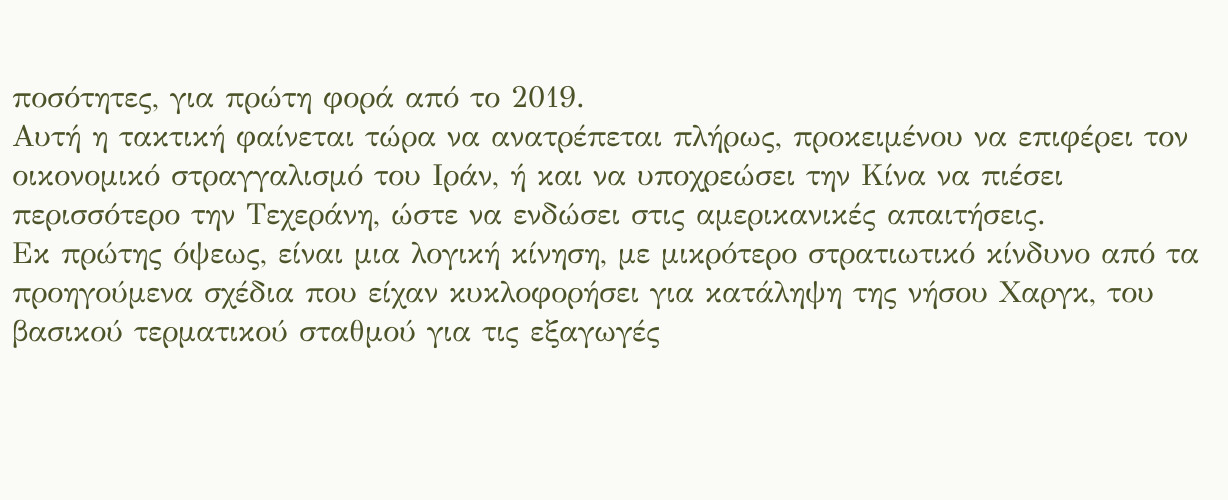ποσότητες, για πρώτη φορά από το 2019.
Αυτή η τακτική φαίνεται τώρα να ανατρέπεται πλήρως, προκειμένου να επιφέρει τον οικονομικό στραγγαλισμό του Ιράν, ή και να υποχρεώσει την Κίνα να πιέσει περισσότερο την Τεχεράνη, ώστε να ενδώσει στις αμερικανικές απαιτήσεις.
Εκ πρώτης όψεως, είναι μια λογική κίνηση, με μικρότερο στρατιωτικό κίνδυνο από τα προηγούμενα σχέδια που είχαν κυκλοφορήσει για κατάληψη της νήσου Χαργκ, του βασικού τερματικού σταθμού για τις εξαγωγές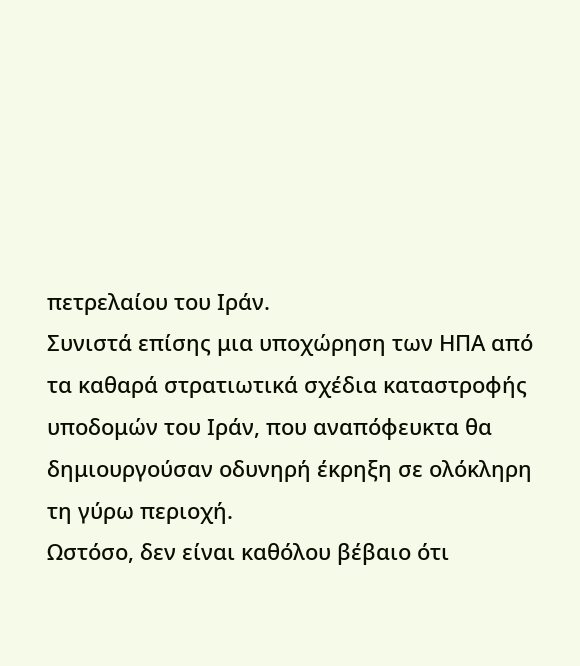πετρελαίου του Ιράν.
Συνιστά επίσης μια υποχώρηση των ΗΠΑ από τα καθαρά στρατιωτικά σχέδια καταστροφής υποδομών του Ιράν, που αναπόφευκτα θα δημιουργούσαν οδυνηρή έκρηξη σε ολόκληρη τη γύρω περιοχή.
Ωστόσο, δεν είναι καθόλου βέβαιο ότι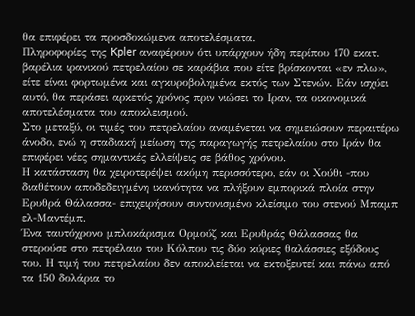θα επιφέρει τα προσδοκώμενα αποτελέσματα.
Πληροφορίες της Kpler αναφέρουν ότι υπάρχουν ήδη περίπου 170 εκατ. βαρέλια ιρανικού πετρελαίου σε καράβια που είτε βρίσκονται «εν πλω», είτε είναι φορτωμένα και αγκυροβολημένα εκτός των Στενών. Εάν ισχύει αυτό, θα περάσει αρκετός χρόνος πριν νιώσει το Ιραν, τα οικονομικά αποτελέσματα του αποκλεισμού.
Στο μεταξύ, οι τιμές του πετρελαίου αναμένεται να σημειώσουν περαιτέρω άνοδο, ενώ η σταδιακή μείωση της παραγωγής πετρελαίου στο Ιράν θα επιφέρει νέες σημαντικές ελλείψεις σε βάθος χρόνου.
Η κατάσταση θα χειροτερέψει ακόμη περισσότερο, εάν οι Χούθι -που διαθέτουν αποδεδειγμένη ικανότητα να πλήξουν εμπορικά πλοία στην Ερυθρά Θάλασσα- επιχειρήσουν συντονισμένο κλείσιμο του στενού Μπαμπ ελ-Μαντέμπ.
Ένα ταυτόχρονο μπλοκάρισμα Ορμούζ και Ερυθράς Θάλασσας θα στερούσε στο πετρέλαιο του Κόλπου τις δύο κύριες θαλάσσιες εξόδους του. Η τιμή του πετρελαίου δεν αποκλείεται να εκτοξευτεί και πάνω από τα 150 δολάρια το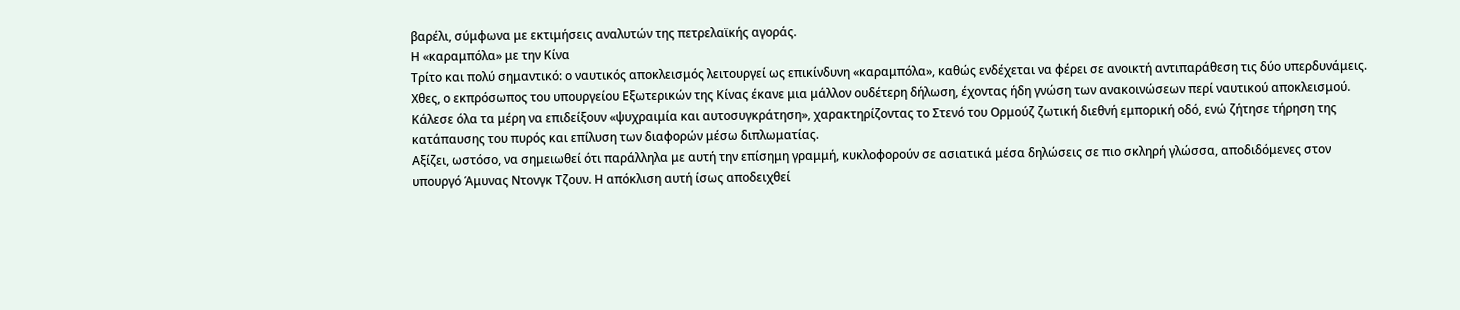βαρέλι, σύμφωνα με εκτιμήσεις αναλυτών της πετρελαϊκής αγοράς.
Η «καραμπόλα» με την Κίνα
Τρίτο και πολύ σημαντικό: ο ναυτικός αποκλεισμός λειτουργεί ως επικίνδυνη «καραμπόλα», καθώς ενδέχεται να φέρει σε ανοικτή αντιπαράθεση τις δύο υπερδυνάμεις.
Χθες, ο εκπρόσωπος του υπουργείου Εξωτερικών της Κίνας έκανε μια μάλλον ουδέτερη δήλωση, έχοντας ήδη γνώση των ανακοινώσεων περί ναυτικού αποκλεισμού.
Κάλεσε όλα τα μέρη να επιδείξουν «ψυχραιμία και αυτοσυγκράτηση», χαρακτηρίζοντας το Στενό του Ορμούζ ζωτική διεθνή εμπορική οδό, ενώ ζήτησε τήρηση της κατάπαυσης του πυρός και επίλυση των διαφορών μέσω διπλωματίας.
Αξίζει, ωστόσο, να σημειωθεί ότι παράλληλα με αυτή την επίσημη γραμμή, κυκλοφορούν σε ασιατικά μέσα δηλώσεις σε πιο σκληρή γλώσσα, αποδιδόμενες στον υπουργό Άμυνας Ντονγκ Τζουν. Η απόκλιση αυτή ίσως αποδειχθεί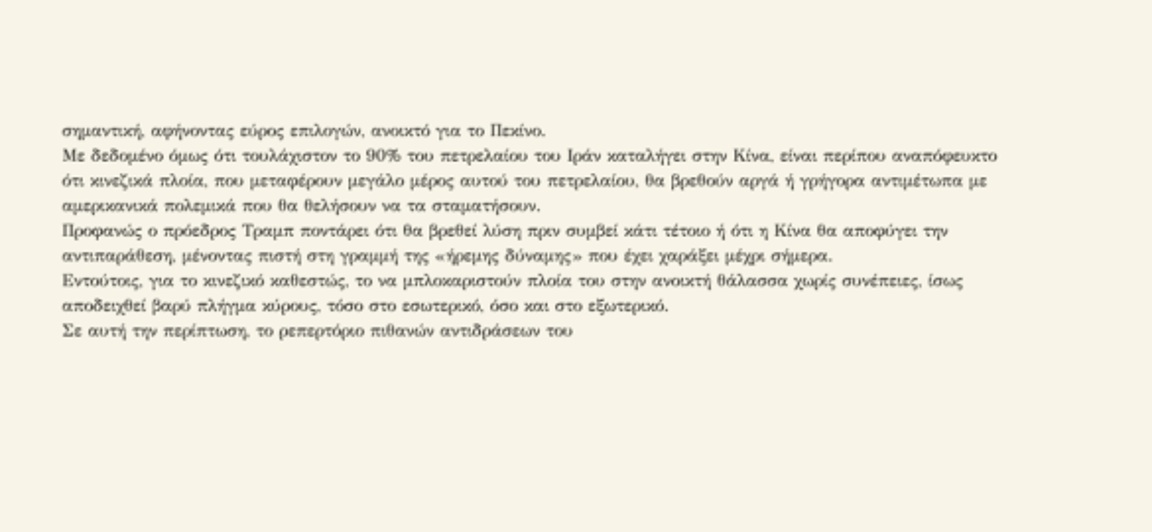σημαντική, αφήνοντας εύρος επιλογών, ανοικτό για το Πεκίνο.
Με δεδομένο όμως ότι τουλάχιστον το 90% του πετρελαίου του Ιράν καταλήγει στην Κίνα, είναι περίπου αναπόφευκτο ότι κινεζικά πλοία, που μεταφέρουν μεγάλο μέρος αυτού του πετρελαίου, θα βρεθούν αργά ή γρήγορα αντιμέτωπα με αμερικανικά πολεμικά που θα θελήσουν να τα σταματήσουν.
Προφανώς ο πρόεδρος Τραμπ ποντάρει ότι θα βρεθεί λύση πριν συμβεί κάτι τέτοιο ή ότι η Κίνα θα αποφύγει την αντιπαράθεση, μένοντας πιστή στη γραμμή της «ήρεμης δύναμης» που έχει χαράξει μέχρι σήμερα.
Εντούτοις, για το κινεζικό καθεστώς, το να μπλοκαριστούν πλοία του στην ανοικτή θάλασσα χωρίς συνέπειες, ίσως αποδειχθεί βαρύ πλήγμα κύρους, τόσο στο εσωτερικό, όσο και στο εξωτερικό.
Σε αυτή την περίπτωση, το ρεπερτόριο πιθανών αντιδράσεων του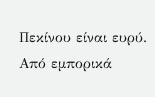Πεκίνου είναι ευρύ. Από εμπορικά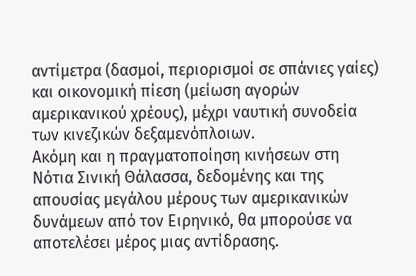αντίμετρα (δασμοί, περιορισμοί σε σπάνιες γαίες) και οικονομική πίεση (μείωση αγορών αμερικανικού χρέους), μέχρι ναυτική συνοδεία των κινεζικών δεξαμενόπλοιων.
Ακόμη και η πραγματοποίηση κινήσεων στη Νότια Σινική Θάλασσα, δεδομένης και της απουσίας μεγάλου μέρους των αμερικανικών δυνάμεων από τον Ειρηνικό, θα μπορούσε να αποτελέσει μέρος μιας αντίδρασης.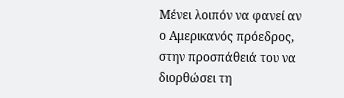Μένει λοιπόν να φανεί αν ο Αμερικανός πρόεδρος, στην προσπάθειά του να διορθώσει τη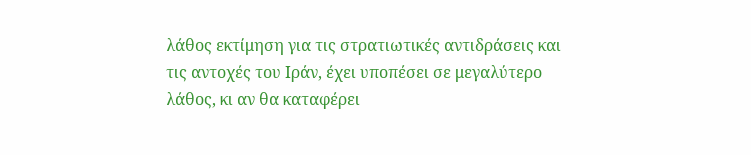λάθος εκτίμηση για τις στρατιωτικές αντιδράσεις και τις αντοχές του Ιράν, έχει υποπέσει σε μεγαλύτερο λάθος, κι αν θα καταφέρει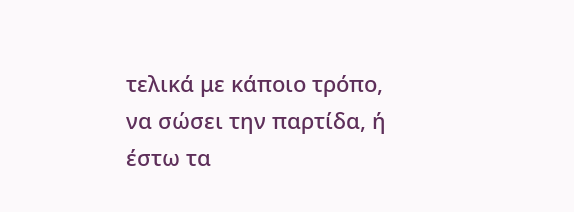τελικά με κάποιο τρόπο, να σώσει την παρτίδα, ή έστω τα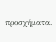προσχήματα.